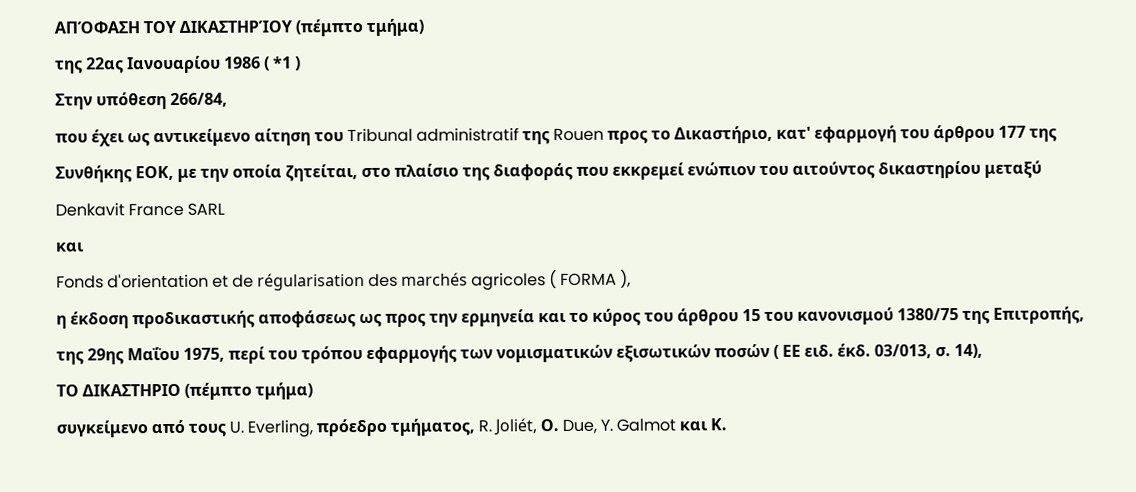ΑΠΌΦΑΣΗ ΤΟΥ ΔΙΚΑΣΤΗΡΊΟΥ (πέμπτο τμήμα)
της 22ας Ιανουαρίου 1986 ( *1 )
Στην υπόθεση 266/84,
που έχει ως αντικείμενο αίτηση του Tribunal administratif της Rouen προς το Δικαστήριο, κατ' εφαρμογή του άρθρου 177 της Συνθήκης ΕΟΚ, με την οποία ζητείται, στο πλαίσιο της διαφοράς που εκκρεμεί ενώπιον του αιτούντος δικαστηρίου μεταξύ
Denkavit France SARL
και
Fonds d'orientation et de régularisation des marchés agricoles ( FORMA ),
η έκδοση προδικαστικής αποφάσεως ως προς την ερμηνεία και το κύρος του άρθρου 15 του κανονισμού 1380/75 της Επιτροπής, της 29ης Μαΐου 1975, περί του τρόπου εφαρμογής των νομισματικών εξισωτικών ποσών ( ΕΕ ειδ. έκδ. 03/013, σ. 14),
ΤΟ ΔΙΚΑΣΤΗΡΙΟ (πέμπτο τμήμα)
συγκείμενο από τους U. Everling, πρόεδρο τμήματος, R. Joliét, Ο. Due, Y. Galmot και Κ.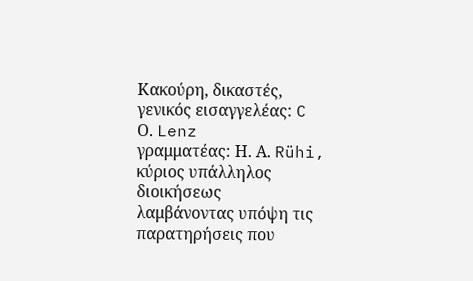Κακούρη, δικαστές,
γενικός εισαγγελέας: C Ο. Lenz
γραμματέας: Η. Α. Rühi, κύριος υπάλληλος διοικήσεως
λαμβάνοντας υπόψη τις παρατηρήσεις που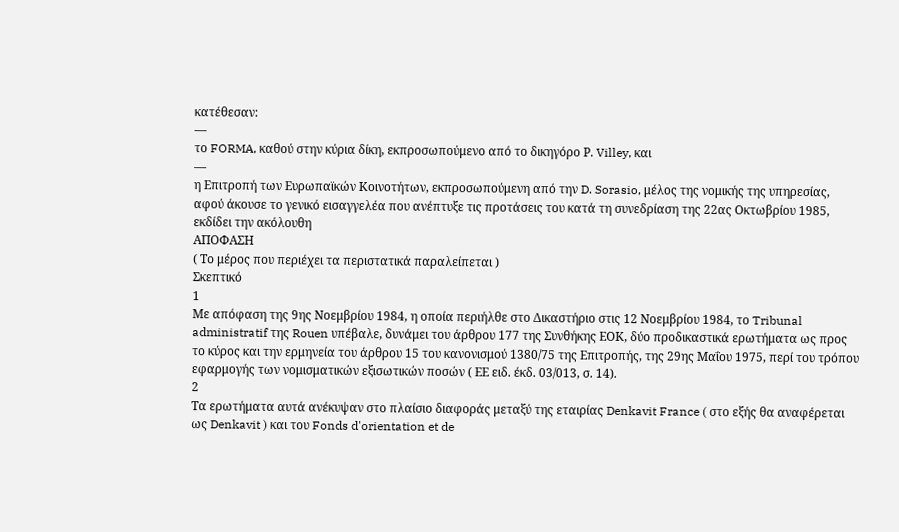κατέθεσαν:
—
το FORMA, καθού στην κύρια δίκη, εκπροσωπούμενο από το δικηγόρο Ρ. Villey, και
—
η Επιτροπή των Ευρωπαϊκών Κοινοτήτων, εκπροσωπούμενη από την D. Sorasio, μέλος της νομικής της υπηρεσίας,
αφού άκουσε το γενικό εισαγγελέα που ανέπτυξε τις προτάσεις του κατά τη συνεδρίαση της 22ας Οκτωβρίου 1985,
εκδίδει την ακόλουθη
ΑΠΟΦΑΣΗ
( Το μέρος που περιέχει τα περιστατικά παραλείπεται )
Σκεπτικό
1
Με απόφαση της 9ης Νοεμβρίου 1984, η οποία περιήλθε στο Δικαστήριο στις 12 Νοεμβρίου 1984, το Tribunal administratif της Rouen υπέβαλε, δυνάμει του άρθρου 177 της Συνθήκης ΕΟΚ, δύο προδικαστικά ερωτήματα ως προς το κύρος και την ερμηνεία του άρθρου 15 του κανονισμού 1380/75 της Επιτροπής, της 29ης Μαΐου 1975, περί του τρόπου εφαρμογής των νομισματικών εξισωτικών ποσών ( ΕΕ ειδ. έκδ. 03/013, σ. 14).
2
Τα ερωτήματα αυτά ανέκυψαν στο πλαίσιο διαφοράς μεταξύ της εταιρίας Denkavit France ( στο εξής θα αναφέρεται ως Denkavit ) και του Fonds d'orientation et de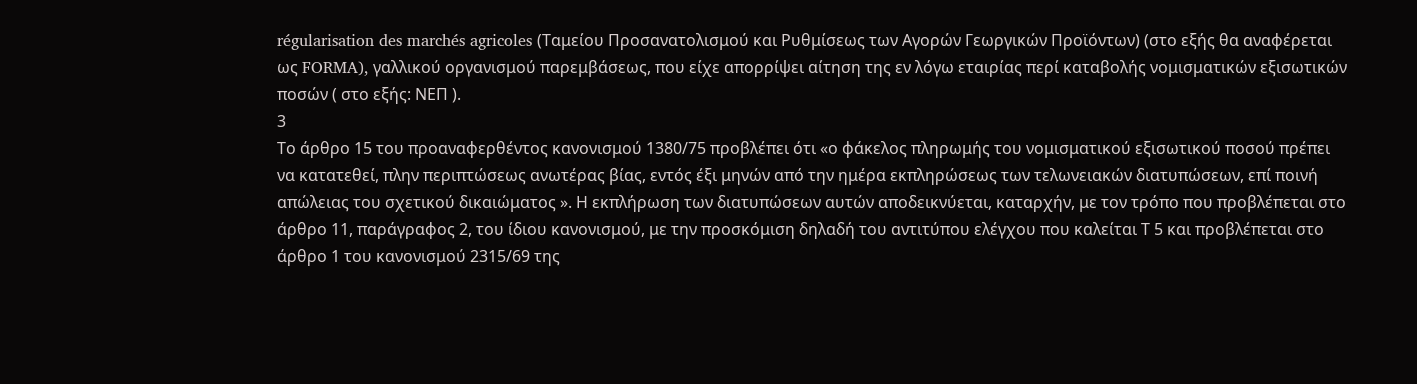régularisation des marchés agricoles (Ταμείου Προσανατολισμού και Ρυθμίσεως των Αγορών Γεωργικών Προϊόντων) (στο εξής θα αναφέρεται ως FORMA), γαλλικού οργανισμού παρεμβάσεως, που είχε απορρίψει αίτηση της εν λόγω εταιρίας περί καταβολής νομισματικών εξισωτικών ποσών ( στο εξής: ΝΕΠ ).
3
Το άρθρο 15 του προαναφερθέντος κανονισμού 1380/75 προβλέπει ότι «ο φάκελος πληρωμής του νομισματικού εξισωτικού ποσού πρέπει να κατατεθεί, πλην περιπτώσεως ανωτέρας βίας, εντός έξι μηνών από την ημέρα εκπληρώσεως των τελωνειακών διατυπώσεων, επί ποινή απώλειας του σχετικού δικαιώματος ». Η εκπλήρωση των διατυπώσεων αυτών αποδεικνύεται, καταρχήν, με τον τρόπο που προβλέπεται στο άρθρο 11, παράγραφος 2, του ίδιου κανονισμού, με την προσκόμιση δηλαδή του αντιτύπου ελέγχου που καλείται Τ 5 και προβλέπεται στο άρθρο 1 του κανονισμού 2315/69 της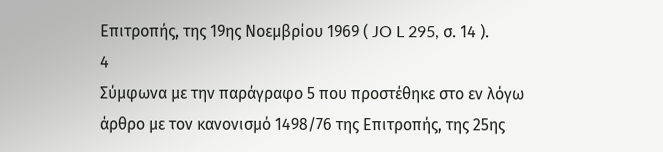Επιτροπής, της 19ης Νοεμβρίου 1969 ( JO L 295, σ. 14 ).
4
Σύμφωνα με την παράγραφο 5 που προστέθηκε στο εν λόγω άρθρο με τον κανονισμό 1498/76 της Επιτροπής, της 25ης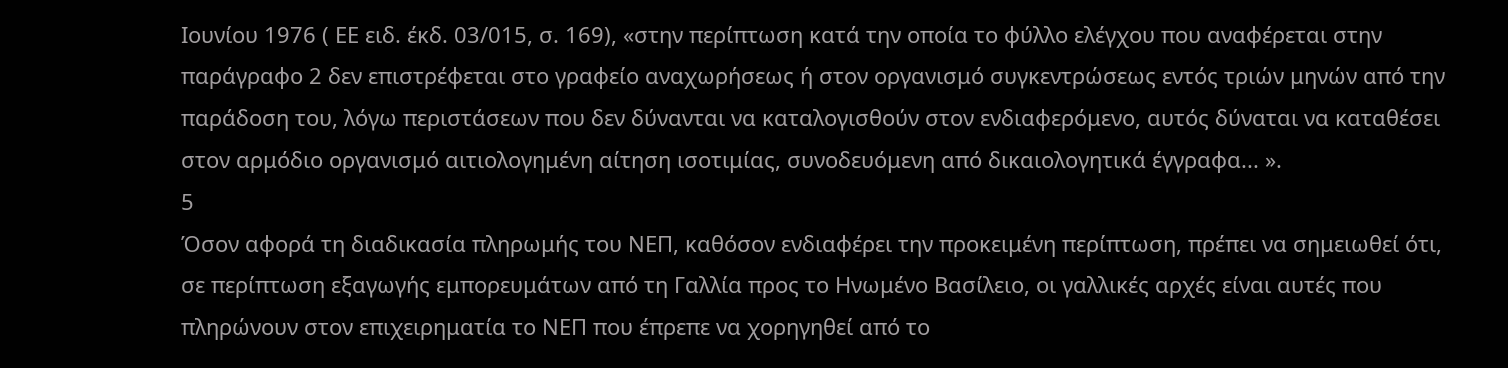Ιουνίου 1976 ( ΕΕ ειδ. έκδ. 03/015, σ. 169), «στην περίπτωση κατά την οποία το φύλλο ελέγχου που αναφέρεται στην παράγραφο 2 δεν επιστρέφεται στο γραφείο αναχωρήσεως ή στον οργανισμό συγκεντρώσεως εντός τριών μηνών από την παράδοση του, λόγω περιστάσεων που δεν δύνανται να καταλογισθούν στον ενδιαφερόμενο, αυτός δύναται να καταθέσει στον αρμόδιο οργανισμό αιτιολογημένη αίτηση ισοτιμίας, συνοδευόμενη από δικαιολογητικά έγγραφα... ».
5
Όσον αφορά τη διαδικασία πληρωμής του ΝΕΠ, καθόσον ενδιαφέρει την προκειμένη περίπτωση, πρέπει να σημειωθεί ότι, σε περίπτωση εξαγωγής εμπορευμάτων από τη Γαλλία προς το Ηνωμένο Βασίλειο, οι γαλλικές αρχές είναι αυτές που πληρώνουν στον επιχειρηματία το ΝΕΠ που έπρεπε να χορηγηθεί από το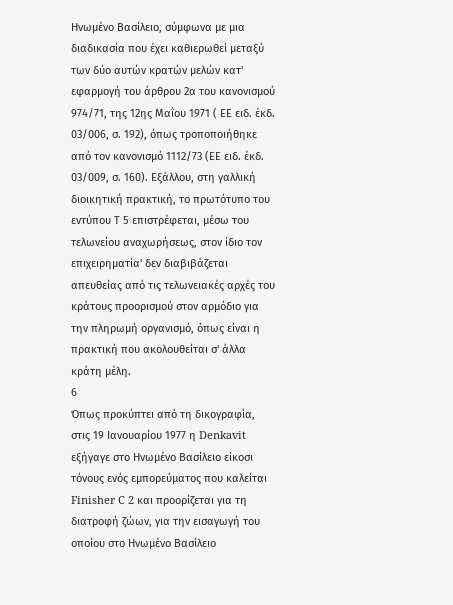Ηνωμένο Βασίλειο, σύμφωνα με μια διαδικασία που έχει καθιερωθεί μεταξύ των δύο αυτών κρατών μελών κατ' εφαρμογή του άρθρου 2α του κανονισμού 974/71, της 12ης Μαΐου 1971 ( ΕΕ ειδ. έκδ. 03/006, σ. 192), όπως τροποποιήθηκε από τον κανονισμό 1112/73 (ΕΕ ειδ. έκδ. 03/009, σ. 160). Εξάλλου, στη γαλλική διοικητική πρακτική, το πρωτότυπο του εντύπου Τ 5 επιστρέφεται, μέσω του τελωνείου αναχωρήσεως, στον ίδιο τον επιχειρηματία' δεν διαβιβάζεται απευθείας από τις τελωνειακές αρχές του κράτους προορισμού στον αρμόδιο για την πληρωμή οργανισμό, όπως είναι η πρακτική που ακολουθείται σ' άλλα κράτη μέλη.
6
Όπως προκύπτει από τη δικογραφία, στις 19 Ιανουαρίου 1977 η Denkavit εξήγαγε στο Ηνωμένο Βασίλειο είκοσι τόνους ενός εμπορεύματος που καλείται Finisher C 2 και προορίζεται για τη διατροφή ζώων, για την εισαγωγή του οποίου στο Ηνωμένο Βασίλειο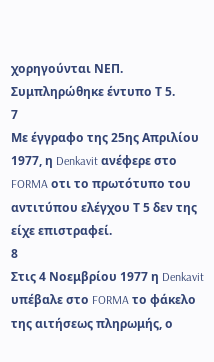χορηγούνται ΝΕΠ. Συμπληρώθηκε έντυπο Τ 5.
7
Με έγγραφο της 25ης Απριλίου 1977, η Denkavit ανέφερε στο FORMA οτι το πρωτότυπο του αντιτύπου ελέγχου Τ 5 δεν της είχε επιστραφεί.
8
Στις 4 Νοεμβρίου 1977 η Denkavit υπέβαλε στο FORMA το φάκελο της αιτήσεως πληρωμής, ο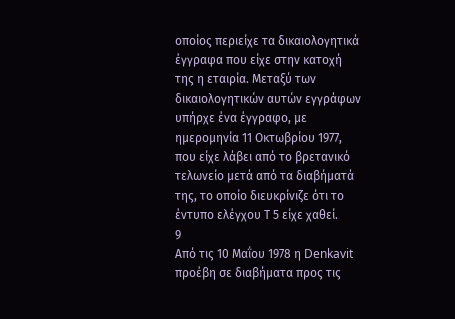οποίος περιείχε τα δικαιολογητικά έγγραφα που είχε στην κατοχή της η εταιρία. Μεταξύ των δικαιολογητικών αυτών εγγράφων υπήρχε ένα έγγραφο, με ημερομηνία 11 Οκτωβρίου 1977, που είχε λάβει από το βρετανικό τελωνείο μετά από τα διαβήματά της, το οποίο διευκρίνιζε ότι το έντυπο ελέγχου Τ 5 είχε χαθεί.
9
Από τις 10 Μαΐου 1978 η Denkavit προέβη σε διαβήματα προς τις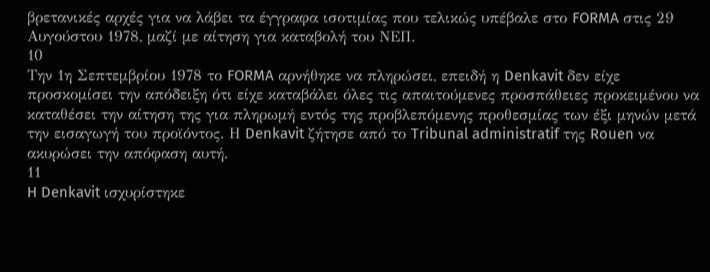βρετανικές αρχές για να λάβει τα έγγραφα ισοτιμίας που τελικώς υπέβαλε στο FORMA στις 29 Αυγούστου 1978, μαζί με αίτηση για καταβολή του ΝΕΠ.
10
Την 1η Σεπτεμβρίου 1978 το FORMA αρνήθηκε να πληρώσει, επειδή η Denkavit δεν είχε προσκομίσει την απόδειξη ότι είχε καταβάλει όλες τις απαιτούμενες προσπάθειες προκειμένου να καταθέσει την αίτηση της για πληρωμή εντός της προβλεπόμενης προθεσμίας των έξι μηνών μετά την εισαγωγή του προϊόντος. Η Denkavit ζήτησε από το Tribunal administratif της Rouen να ακυρώσει την απόφαση αυτή.
11
H Denkavit ισχυρίστηκε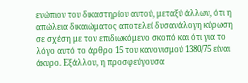ενώπιον του δικαστηρίου αυτού, μεταξύ άλλων, ότι η απώλεια δικαιώματος αποτελεί δυσανάλογη κύρωση σε σχέση με τον επιδιωκόμενο σκοπό και ότι για το λόγο αυτό το άρθρο 15 του κανονισμού 1380/75 είναι άκυρο. Εξάλλου, η προσφεύγουσα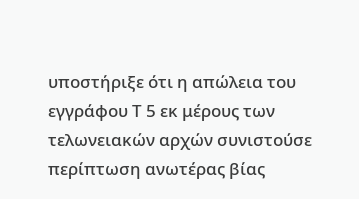υποστήριξε ότι η απώλεια του εγγράφου Τ 5 εκ μέρους των τελωνειακών αρχών συνιστούσε περίπτωση ανωτέρας βίας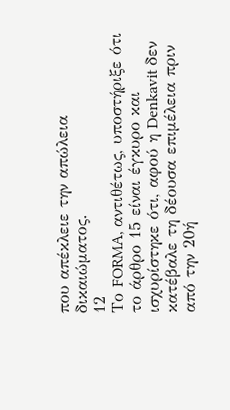που απέκλειε την απώλεια δικαιώματος.
12
Το FORMA, αντιθέτως, υποστήριξε ότι το άρθρο 15 είναι έγκυρο και ισχυρίστηκε ότι, αφού η Denkavit δεν κατέβαλε τη δέουσα επιμέλεια πριν από την 20ή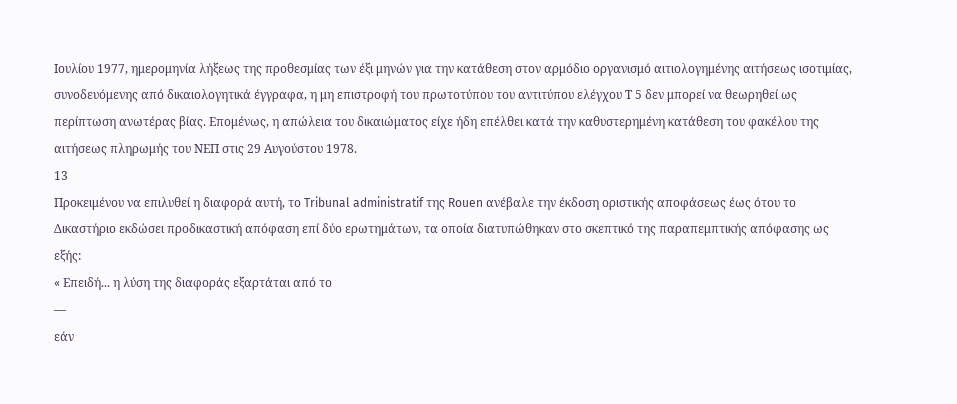Ιουλίου 1977, ημερομηνία λήξεως της προθεσμίας των έξι μηνών για την κατάθεση στον αρμόδιο οργανισμό αιτιολογημένης αιτήσεως ισοτιμίας, συνοδευόμενης από δικαιολογητικά έγγραφα, η μη επιστροφή του πρωτοτύπου του αντιτύπου ελέγχου Τ 5 δεν μπορεί να θεωρηθεί ως περίπτωση ανωτέρας βίας. Επομένως, η απώλεια του δικαιώματος είχε ήδη επέλθει κατά την καθυστερημένη κατάθεση του φακέλου της αιτήσεως πληρωμής του ΝΕΠ στις 29 Αυγούστου 1978.
13
Προκειμένου να επιλυθεί η διαφορά αυτή, το Tribunal administratif της Rouen ανέβαλε την έκδοση οριστικής αποφάσεως έως ότου το Δικαστήριο εκδώσει προδικαστική απόφαση επί δύο ερωτημάτων, τα οποία διατυπώθηκαν στο σκεπτικό της παραπεμπτικής απόφασης ως εξής:
« Επειδή... η λύση της διαφοράς εξαρτάται από το
—
εάν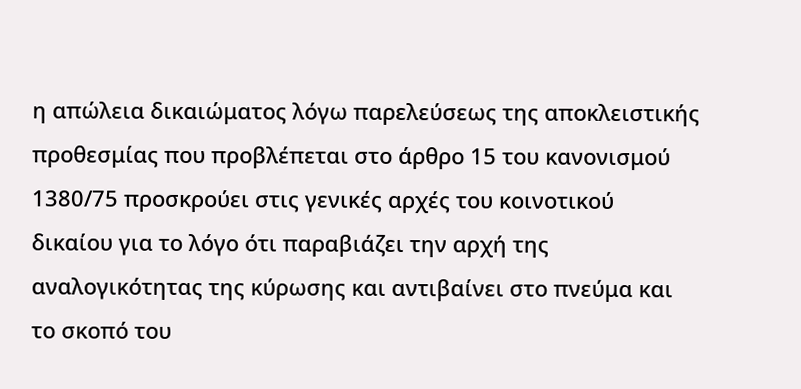η απώλεια δικαιώματος λόγω παρελεύσεως της αποκλειστικής προθεσμίας που προβλέπεται στο άρθρο 15 του κανονισμού 1380/75 προσκρούει στις γενικές αρχές του κοινοτικού δικαίου για το λόγο ότι παραβιάζει την αρχή της αναλογικότητας της κύρωσης και αντιβαίνει στο πνεύμα και το σκοπό του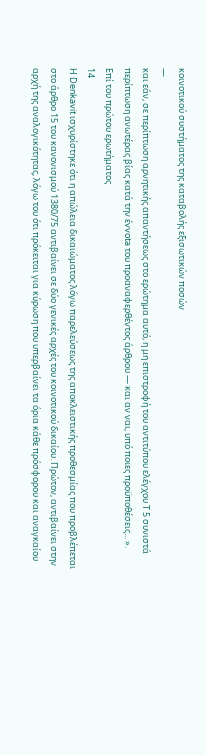κοινοτικού συστήματος της καταβολής εξισωτικών ποσών
—
και εάν, σε περίπτωση αρνητικής απαντήσεως στο ερώτημα αυτό, η μη επιστροφή του αντιτύπου ελέγχου Τ 5 συνιστά περίπτωση ανωτέρας βίας κατά την έvvota του προαναφερθέντος άρθρου — και αν ναι, υπό ποιες προϋποθέσεις... ».
Επί του πρώτου ερωτήματος
14
Η Denkavit ισχυρίστηκε ότι η απώλεια δικαιώματος λόγω παρελεύσεως της αποκλειστικής προθεσμίας που προβλέπεται στο άρθρο 15 του κανονισμού 1380/75 αντιβαίνει σε δύο γενικές αρχές του κοινοτικού δικαίου. Πρώτον, αντιβαίνει στην αρχή της αναλογικότητας, λόγω του ότι πρόκειται για κύρωση που υπερβαίνει τα όρια κάθε πρόσφορου και αναγκαίου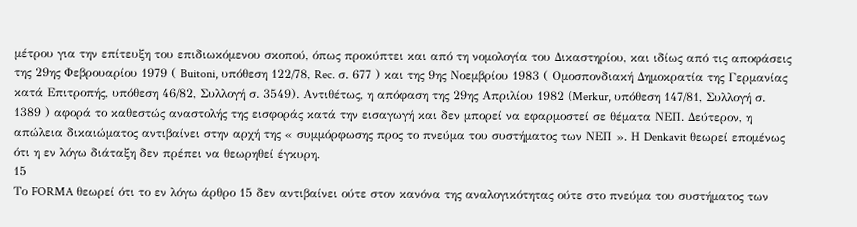μέτρου για την επίτευξη του επιδιωκόμενου σκοπού, όπως προκύπτει και από τη νομολογία του Δικαστηρίου, και ιδίως από τις αποφάσεις της 29ης Φεβρουαρίου 1979 ( Buitoni, υπόθεση 122/78, Rec. σ. 677 ) και της 9ης Νοεμβρίου 1983 ( Ομοσπονδιακή Δημοκρατία της Γερμανίας κατά Επιτροπής, υπόθεση 46/82, Συλλογή σ. 3549). Αντιθέτως, η απόφαση της 29ης Απριλίου 1982 (Merkur, υπόθεση 147/81, Συλλογή σ. 1389 ) αφορά το καθεστώς αναστολής της εισφοράς κατά την εισαγωγή και δεν μπορεί να εφαρμοστεί σε θέματα ΝΕΠ. Δεύτερον, η απώλεια δικαιώματος αντιβαίνει στην αρχή της « συμμόρφωσης προς το πνεύμα του συστήματος των ΝΕΠ ». Η Denkavit θεωρεί επομένως ότι η εν λόγω διάταξη δεν πρέπει να θεωρηθεί έγκυρη.
15
Το FORMA θεωρεί ότι το εν λόγω άρθρο 15 δεν αντιβαίνει ούτε στον κανόνα της αναλογικότητας ούτε στο πνεύμα του συστήματος των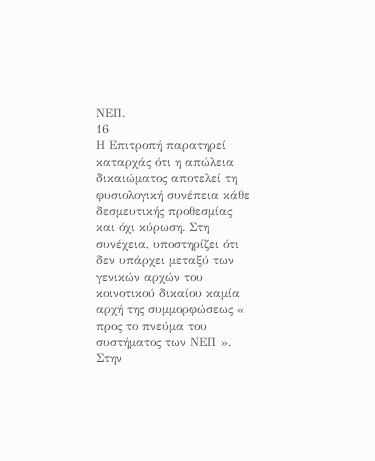ΝΕΠ.
16
Η Επιτροπή παρατηρεί καταρχάς ότι η απώλεια δικαιώματος αποτελεί τη φυσιολογική συνέπεια κάθε δεσμευτικής προθεσμίας και όχι κύρωση. Στη συνέχεια, υποστηρίζει ότι δεν υπάρχει μεταξύ των γενικών αρχών του κοινοτικού δικαίου καμία αρχή της συμμορφώσεως « προς το πνεύμα του συστήματος των ΝΕΠ ». Στην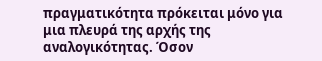πραγματικότητα πρόκειται μόνο για μια πλευρά της αρχής της αναλογικότητας. Όσον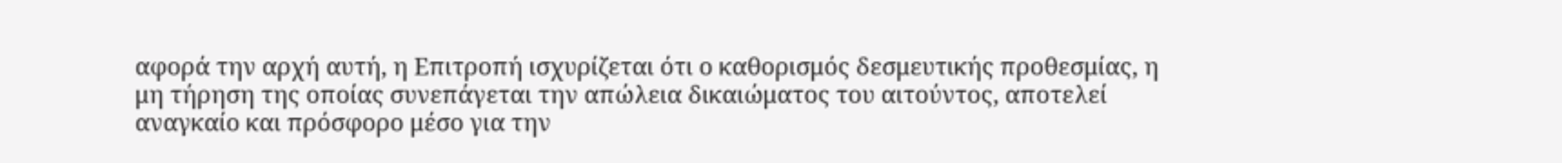αφορά την αρχή αυτή, η Επιτροπή ισχυρίζεται ότι ο καθορισμός δεσμευτικής προθεσμίας, η μη τήρηση της οποίας συνεπάγεται την απώλεια δικαιώματος του αιτούντος, αποτελεί αναγκαίο και πρόσφορο μέσο για την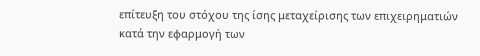επίτευξη του στόχου της ίσης μεταχείρισης των επιχειρηματιών κατά την εφαρμογή των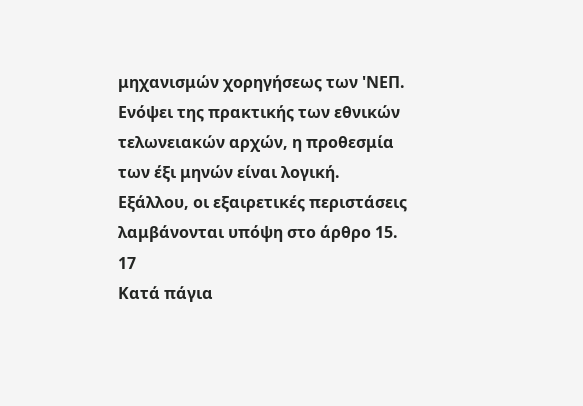μηχανισμών χορηγήσεως των 'ΝΕΠ. Ενόψει της πρακτικής των εθνικών τελωνειακών αρχών, η προθεσμία των έξι μηνών είναι λογική. Εξάλλου, οι εξαιρετικές περιστάσεις λαμβάνονται υπόψη στο άρθρο 15.
17
Κατά πάγια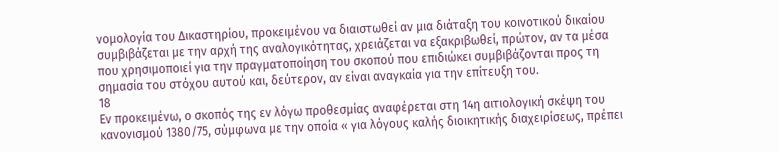νομολογία του Δικαστηρίου, προκειμένου να διαιστωθεί αν μια διάταξη του κοινοτικού δικαίου συμβιβάζεται με την αρχή της αναλογικότητας, χρειάζεται να εξακριβωθεί, πρώτον, αν τα μέσα που χρησιμοποιεί για την πραγματοποίηση του σκοπού που επιδιώκει συμβιβάζονται προς τη σημασία του στόχου αυτού και, δεύτερον, αν είναι αναγκαία για την επίτευξη του.
18
Εν προκειμένω, ο σκοπός της εν λόγω προθεσμίας αναφέρεται στη 14η αιτιολογική σκέψη του κανονισμού 1380/75, σύμφωνα με την οποία « για λόγους καλής διοικητικής διαχειρίσεως, πρέπει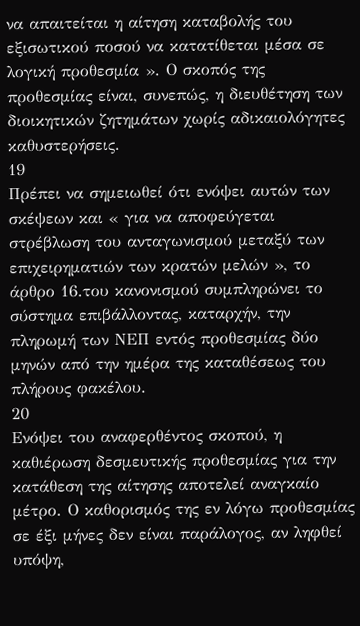να απαιτείται η αίτηση καταβολής του εξισωτικού ποσού να κατατίθεται μέσα σε λογική προθεσμία ». Ο σκοπός της προθεσμίας είναι, συνεπώς, η διευθέτηση των διοικητικών ζητημάτων χωρίς αδικαιολόγητες καθυστερήσεις.
19
Πρέπει να σημειωθεί ότι ενόψει αυτών των σκέψεων και « για να αποφεύγεται στρέβλωση του ανταγωνισμού μεταξύ των επιχειρηματιών των κρατών μελών », το άρθρο 16.του κανονισμού συμπληρώνει το σύστημα επιβάλλοντας, καταρχήν, την πληρωμή των ΝΕΠ εντός προθεσμίας δύο μηνών από την ημέρα της καταθέσεως του πλήρους φακέλου.
20
Ενόψει του αναφερθέντος σκοπού, η καθιέρωση δεσμευτικής προθεσμίας για την κατάθεση της αίτησης αποτελεί αναγκαίο μέτρο. Ο καθορισμός της εν λόγω προθεσμίας σε έξι μήνες δεν είναι παράλογος, αν ληφθεί υπόψη,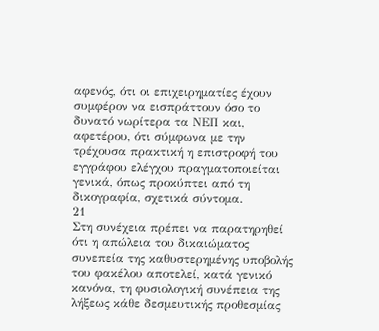αφενός, ότι οι επιχειρηματίες έχουν συμφέρον να εισπράττουν όσο το δυνατό νωρίτερα τα ΝΕΠ και, αφετέρου, ότι σύμφωνα με την τρέχουσα πρακτική η επιστροφή του εγγράφου ελέγχου πραγματοποιείται γενικά, όπως προκύπτει από τη δικογραφία, σχετικά σύντομα.
21
Στη συνέχεια πρέπει να παρατηρηθεί ότι η απώλεια του δικαιώματος συνεπεία της καθυστερημένης υποβολής του φακέλου αποτελεί, κατά γενικό κανόνα, τη φυσιολογική συνέπεια της λήξεως κάθε δεσμευτικής προθεσμίας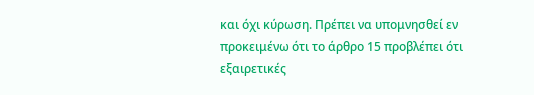και όχι κύρωση. Πρέπει να υπομνησθεί εν προκειμένω ότι το άρθρο 15 προβλέπει ότι εξαιρετικές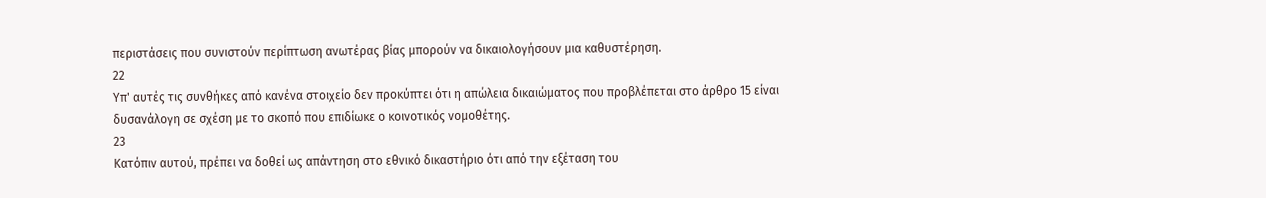περιστάσεις που συνιστούν περίπτωση ανωτέρας βίας μπορούν να δικαιολογήσουν μια καθυστέρηση.
22
Υπ' αυτές τις συνθήκες από κανένα στοιχείο δεν προκύπτει ότι η απώλεια δικαιώματος που προβλέπεται στο άρθρο 15 είναι δυσανάλογη σε σχέση με το σκοπό που επιδίωκε ο κοινοτικός νομοθέτης.
23
Κατόπιν αυτού, πρέπει να δοθεί ως απάντηση στο εθνικό δικαστήριο ότι από την εξέταση του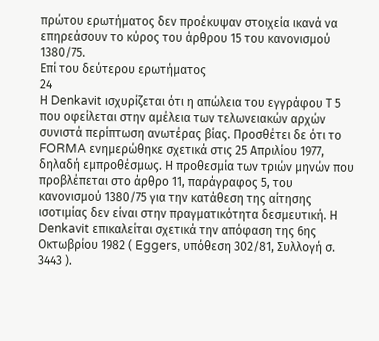πρώτου ερωτήματος δεν προέκυψαν στοιχεία ικανά να επηρεάσουν το κύρος του άρθρου 15 του κανονισμού 1380/75.
Επί του δεύτερου ερωτήματος
24
Η Denkavit ισχυρίζεται ότι η απώλεια του εγγράφου Τ 5 που οφείλεται στην αμέλεια των τελωνειακών αρχών συνιστά περίπτωση ανωτέρας βίας. Προσθέτει δε ότι το FORMA ενημερώθηκε σχετικά στις 25 Απριλίου 1977, δηλαδή εμπροθέσμως. Η προθεσμία των τριών μηνών που προβλέπεται στο άρθρο 11, παράγραφος 5, του κανονισμού 1380/75 για την κατάθεση της αίτησης ισοτιμίας δεν είναι στην πραγματικότητα δεσμευτική. Η Denkavit επικαλείται σχετικά την απόφαση της 6ης Οκτωβρίου 1982 ( Eggers, υπόθεση 302/81, Συλλογή σ. 3443 ).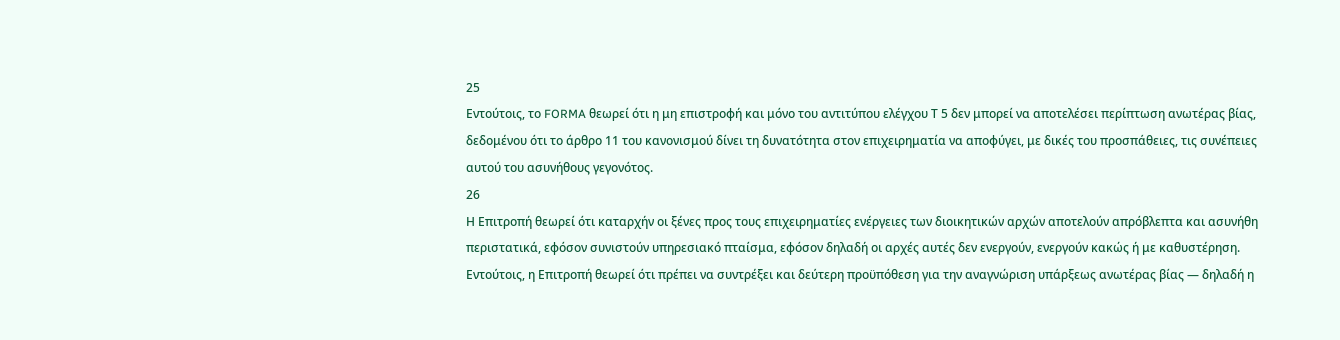25
Εντούτοις, το FORMA θεωρεί ότι η μη επιστροφή και μόνο του αντιτύπου ελέγχου Τ 5 δεν μπορεί να αποτελέσει περίπτωση ανωτέρας βίας, δεδομένου ότι το άρθρο 11 του κανονισμού δίνει τη δυνατότητα στον επιχειρηματία να αποφύγει, με δικές του προσπάθειες, τις συνέπειες αυτού του ασυνήθους γεγονότος.
26
Η Επιτροπή θεωρεί ότι καταρχήν οι ξένες προς τους επιχειρηματίες ενέργειες των διοικητικών αρχών αποτελούν απρόβλεπτα και ασυνήθη περιστατικά, εφόσον συνιστούν υπηρεσιακό πταίσμα, εφόσον δηλαδή οι αρχές αυτές δεν ενεργούν, ενεργούν κακώς ή με καθυστέρηση. Εντούτοις, η Επιτροπή θεωρεί ότι πρέπει να συντρέξει και δεύτερη προϋπόθεση για την αναγνώριση υπάρξεως ανωτέρας βίας — δηλαδή η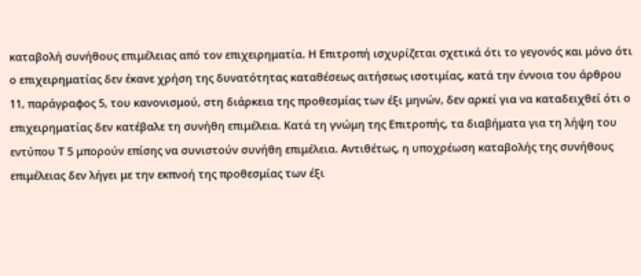καταβολή συνήθους επιμέλειας από τον επιχειρηματία. Η Επιτροπή ισχυρίζεται σχετικά ότι το γεγονός και μόνο ότι ο επιχειρηματίας δεν έκανε χρήση της δυνατότητας καταθέσεως αιτήσεως ισοτιμίας, κατά την έννοια του άρθρου 11, παράγραφος 5, του κανονισμού, στη διάρκεια της προθεσμίας των έξι μηνών, δεν αρκεί για να καταδειχθεί ότι ο επιχειρηματίας δεν κατέβαλε τη συνήθη επιμέλεια. Κατά τη γνώμη της Επιτροπής, τα διαβήματα για τη λήψη του εντύπου Τ 5 μπορούν επίσης να συνιστούν συνήθη επιμέλεια. Αντιθέτως, η υποχρέωση καταβολής της συνήθους επιμέλειας δεν λήγει με την εκπνοή της προθεσμίας των έξι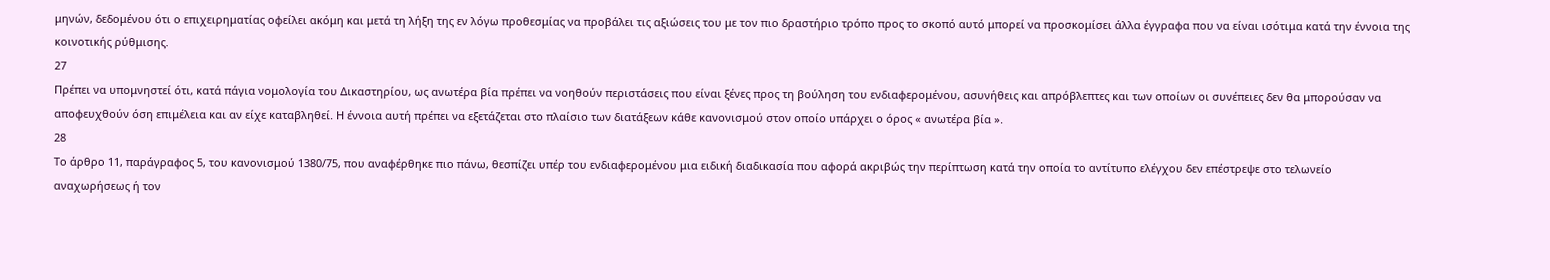μηνών, δεδομένου ότι ο επιχειρηματίας οφείλει ακόμη και μετά τη λήξη της εν λόγω προθεσμίας να προβάλει τις αξιώσεις του με τον πιο δραστήριο τρόπο προς το σκοπό αυτό μπορεί να προσκομίσει άλλα έγγραφα που να είναι ισότιμα κατά την έννοια της κοινοτικής ρύθμισης.
27
Πρέπει να υπομνηστεί ότι, κατά πάγια νομολογία του Δικαστηρίου, ως ανωτέρα βία πρέπει να νοηθούν περιστάσεις που είναι ξένες προς τη βούληση του ενδιαφερομένου, ασυνήθεις και απρόβλεπτες και των οποίων οι συνέπειες δεν θα μπορούσαν να αποφευχθούν όση επιμέλεια και αν είχε καταβληθεί. Η έννοια αυτή πρέπει να εξετάζεται στο πλαίσιο των διατάξεων κάθε κανονισμού στον οποίο υπάρχει ο όρος « ανωτέρα βία ».
28
Το άρθρο 11, παράγραφος 5, του κανονισμού 1380/75, που αναφέρθηκε πιο πάνω, θεσπίζει υπέρ του ενδιαφερομένου μια ειδική διαδικασία που αφορά ακριβώς την περίπτωση κατά την οποία το αντίτυπο ελέγχου δεν επέστρεψε στο τελωνείο αναχωρήσεως ή τον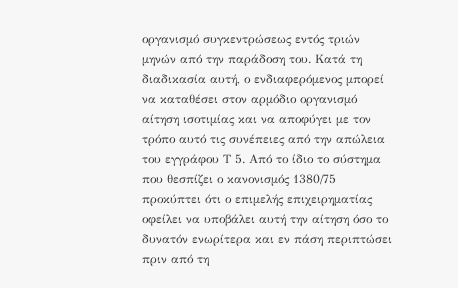οργανισμό συγκεντρώσεως εντός τριών μηνών από την παράδοση του. Κατά τη διαδικασία αυτή, ο ενδιαφερόμενος μπορεί να καταθέσει στον αρμόδιο οργανισμό αίτηση ισοτιμίας και να αποφύγει με τον τρόπο αυτό τις συνέπειες από την απώλεια του εγγράφου Τ 5. Από το ίδιο το σύστημα που θεσπίζει ο κανονισμός 1380/75 προκύπτει ότι ο επιμελής επιχειρηματίας οφείλει να υποβάλει αυτή την αίτηση όσο το δυνατόν ενωρίτερα και εν πάση περιπτώσει πριν από τη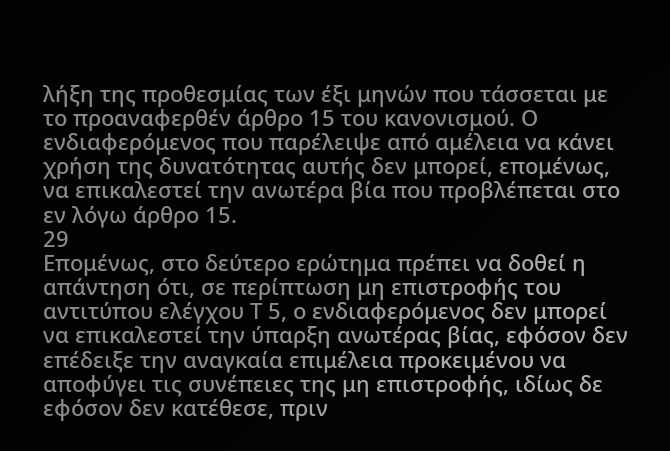λήξη της προθεσμίας των έξι μηνών που τάσσεται με το προαναφερθέν άρθρο 15 του κανονισμού. Ο ενδιαφερόμενος που παρέλειψε από αμέλεια να κάνει χρήση της δυνατότητας αυτής δεν μπορεί, επομένως, να επικαλεστεί την ανωτέρα βία που προβλέπεται στο εν λόγω άρθρο 15.
29
Επομένως, στο δεύτερο ερώτημα πρέπει να δοθεί η απάντηση ότι, σε περίπτωση μη επιστροφής του αντιτύπου ελέγχου Τ 5, ο ενδιαφερόμενος δεν μπορεί να επικαλεστεί την ύπαρξη ανωτέρας βίας, εφόσον δεν επέδειξε την αναγκαία επιμέλεια προκειμένου να αποφύγει τις συνέπειες της μη επιστροφής, ιδίως δε εφόσον δεν κατέθεσε, πριν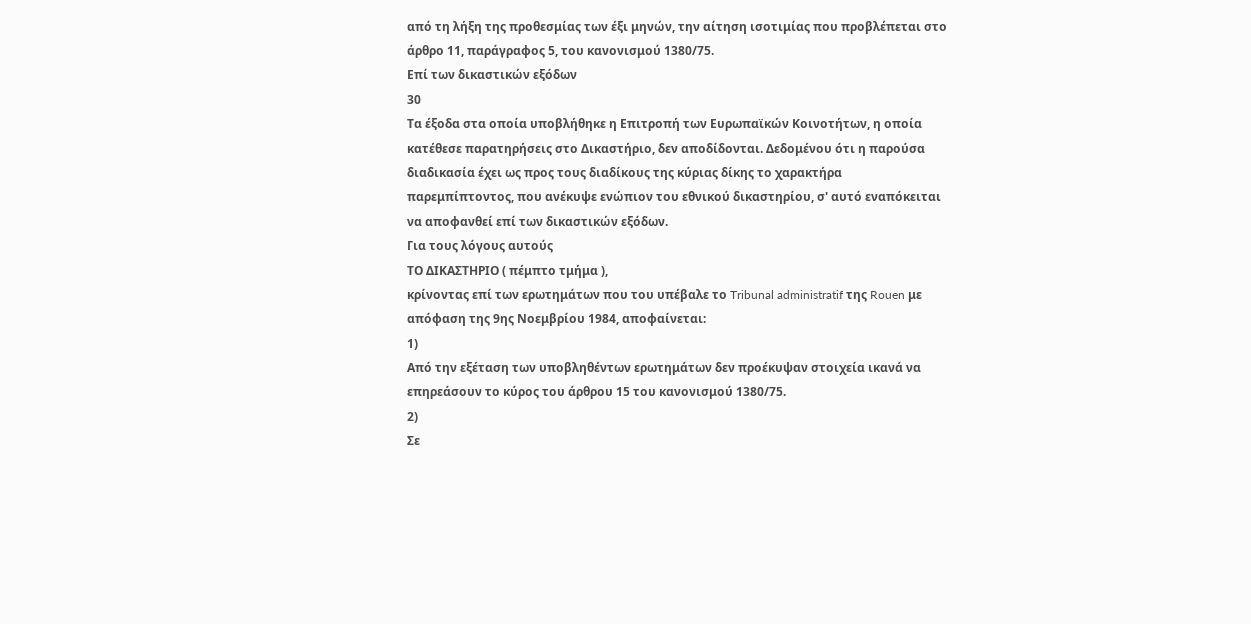από τη λήξη της προθεσμίας των έξι μηνών, την αίτηση ισοτιμίας που προβλέπεται στο άρθρο 11, παράγραφος 5, του κανονισμού 1380/75.
Επί των δικαστικών εξόδων
30
Τα έξοδα στα οποία υποβλήθηκε η Επιτροπή των Ευρωπαϊκών Κοινοτήτων, η οποία κατέθεσε παρατηρήσεις στο Δικαστήριο, δεν αποδίδονται. Δεδομένου ότι η παρούσα διαδικασία έχει ως προς τους διαδίκους της κύριας δίκης το χαρακτήρα παρεμπίπτοντος, που ανέκυψε ενώπιον του εθνικού δικαστηρίου, σ' αυτό εναπόκειται να αποφανθεί επί των δικαστικών εξόδων.
Για τους λόγους αυτούς
ΤΟ ΔΙΚΑΣΤΗΡΙΟ ( πέμπτο τμήμα ),
κρίνοντας επί των ερωτημάτων που του υπέβαλε το Tribunal administratif της Rouen με απόφαση της 9ης Νοεμβρίου 1984, αποφαίνεται:
1)
Από την εξέταση των υποβληθέντων ερωτημάτων δεν προέκυψαν στοιχεία ικανά να επηρεάσουν το κύρος του άρθρου 15 του κανονισμού 1380/75.
2)
Σε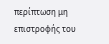περίπτωση μη επιστροφής του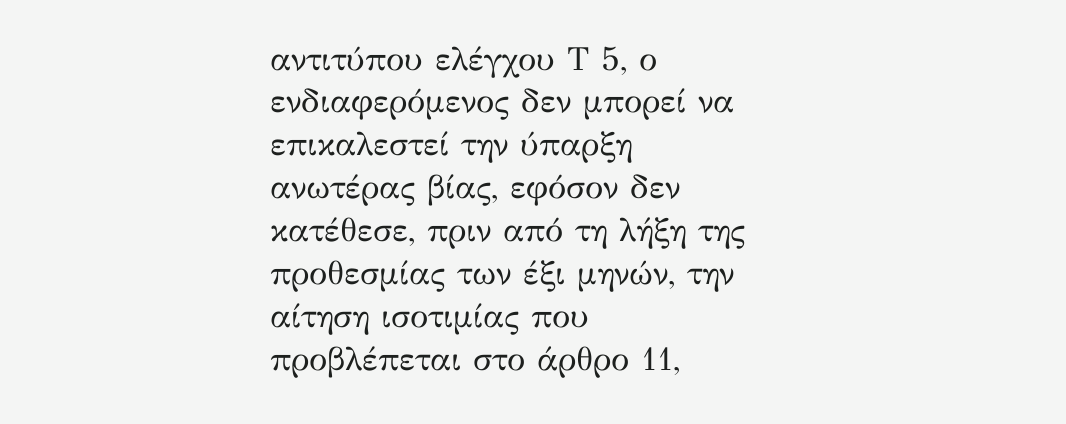αντιτύπου ελέγχου Τ 5, ο ενδιαφερόμενος δεν μπορεί να επικαλεστεί την ύπαρξη ανωτέρας βίας, εφόσον δεν κατέθεσε, πριν από τη λήξη της προθεσμίας των έξι μηνών, την αίτηση ισοτιμίας που προβλέπεται στο άρθρο 11,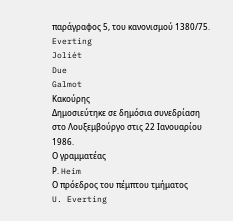παράγραφος 5, του κανονισμού 1380/75.
Everting
Joliét
Due
Galmot
Κακούρης
Δημοσιεύτηκε σε δημόσια συνεδρίαση στο Λουξεμβούργο στις 22 Ιανουαρίου 1986.
Ο γραμματέας
Ρ. Heim
Ο πρόεδρος του πέμπτου τμήματος
U. Everting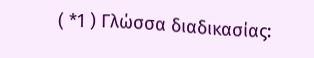( *1 ) Γλώσσα διαδικασίας: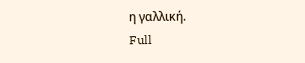η γαλλική.
Full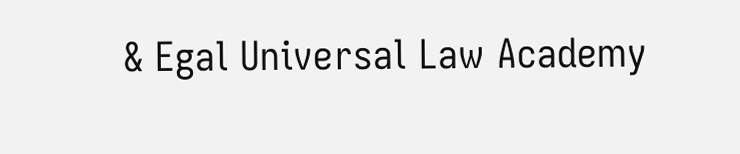& Egal Universal Law Academy